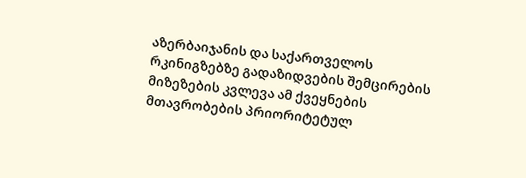აზერბაიჯანის და საქართველოს რკინიგზებზე გადაზიდვების შემცირების მიზეზების კვლევა ამ ქვეყნების მთავრობების პრიორიტეტულ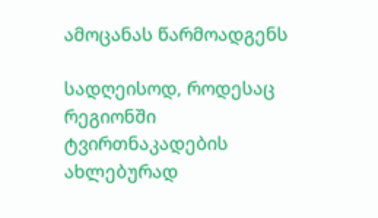ამოცანას წარმოადგენს

სადღეისოდ, როდესაც რეგიონში ტვირთნაკადების ახლებურად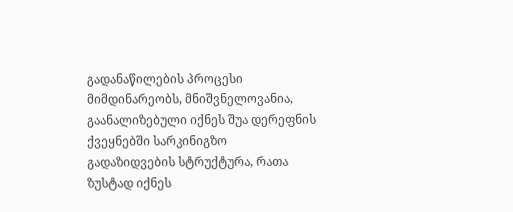გადანაწილების პროცესი მიმდინარეობს, მნიშვნელოვანია, გაანალიზებული იქნეს შუა დერეფნის ქვეყნებში სარკინიგზო გადაზიდვების სტრუქტურა, რათა ზუსტად იქნეს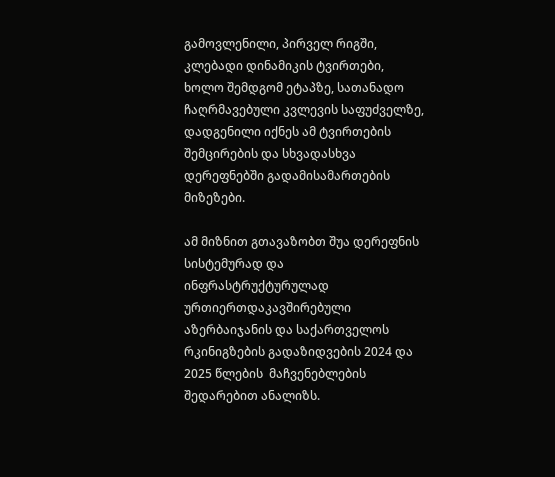გამოვლენილი, პირველ რიგში, კლებადი დინამიკის ტვირთები, ხოლო შემდგომ ეტაპზე, სათანადო ჩაღრმავებული კვლევის საფუძველზე, დადგენილი იქნეს ამ ტვირთების შემცირების და სხვადასხვა დერეფნებში გადამისამართების მიზეზები.

ამ მიზნით გთავაზობთ შუა დერეფნის სისტემურად და ინფრასტრუქტურულად ურთიერთდაკავშირებული აზერბაიჯანის და საქართველოს რკინიგზების გადაზიდვების 2024 და 2025 წლების  მაჩვენებლების შედარებით ანალიზს.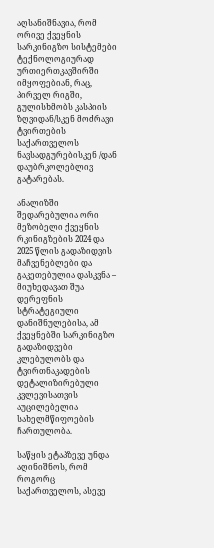აღსანიშნავია, რომ ორივე ქვეყნის სარკინიგზო სისტემები ტექნოლოგიურად ურთიერთკავშირში იმყოფებიან, რაც, პირველ რიგში, გულისხმობს კასპიის ზღვიდან/სკენ მოძრავი ტვირთების საქართველოს ნავსადგურებისკენ /დან დაუბრკოლებლივ გატარებას.

ანალიზში შედარებულია ორი მეზობელი ქვეყნის რკინიგზების 2024 და 2025 წლის გადაზიდვის მაჩვენებლები და გაკეთებულია დასკვნა – მიუხედავათ შუა დერეფნის სტრატეგიული დანიშნულებისა, ამ ქვეყნებში სარკინიგზო გადაზიდვები კლებულობს და ტვირთნაკადების დეტალიზირებული კვლევისათვის აუცილებელია სახელმწიფოების ჩართულობა.

საწყის ეტაპზევე უნდა აღინიშნოს, რომ როგორც საქართველოს, ასევე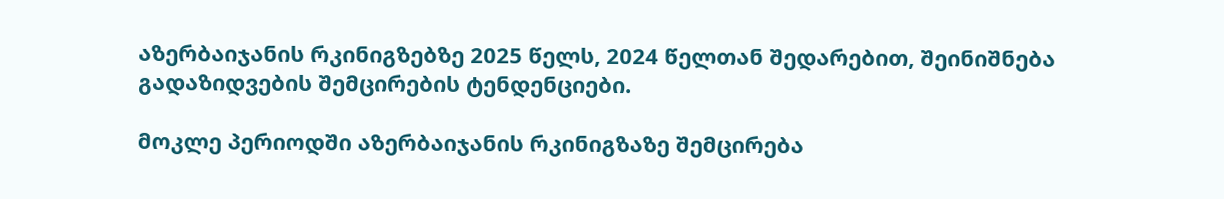აზერბაიჯანის რკინიგზებზე 2025 წელს, 2024 წელთან შედარებით, შეინიშნება გადაზიდვების შემცირების ტენდენციები.

მოკლე პერიოდში აზერბაიჯანის რკინიგზაზე შემცირება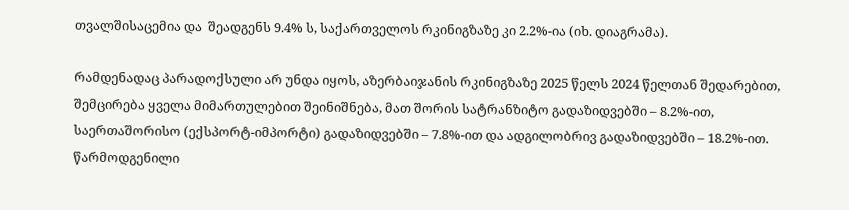თვალშისაცემია და  შეადგენს 9.4% ს, საქართველოს რკინიგზაზე კი 2.2%-ია (იხ. დიაგრამა).

რამდენადაც პარადოქსული არ უნდა იყოს, აზერბაიჯანის რკინიგზაზე 2025 წელს 2024 წელთან შედარებით, შემცირება ყველა მიმართულებით შეინიშნება, მათ შორის სატრანზიტო გადაზიდვებში – 8.2%-ით, საერთაშორისო (ექსპორტ-იმპორტი) გადაზიდვებში – 7.8%-ით და ადგილობრივ გადაზიდვებში – 18.2%-ით.
წარმოდგენილი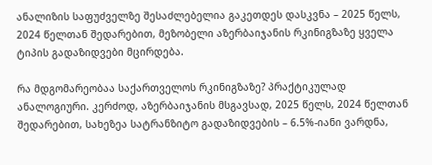ანალიზის საფუძველზე შესაძლებელია გაკეთდეს დასკვნა – 2025 წელს, 2024 წელთან შედარებით, მეზობელი აზერბაიჯანის რკინიგზაზე ყველა ტიპის გადაზიდვები მცირდება.

რა მდგომარეობაა საქართველოს რკინიგზაზე? პრაქტიკულად ანალოგიური. კერძოდ, აზერბაიჯანის მსგავსად, 2025 წელს, 2024 წელთან შედარებით, სახეზეა სატრანზიტო გადაზიდვების – 6.5%-იანი ვარდნა,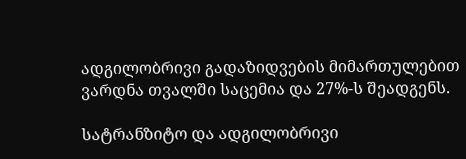ადგილობრივი გადაზიდვების მიმართულებით ვარდნა თვალში საცემია და 27%-ს შეადგენს.

სატრანზიტო და ადგილობრივი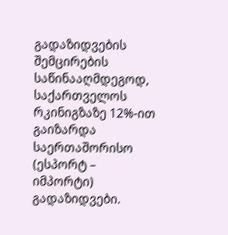გადაზიდვების შემცირების საწინააღმდეგოდ, საქართველოს რკინიგზაზე 12%-ით გაიზარდა საერთაშორისო (ესპორტ – იმპორტი) გადაზიდვები.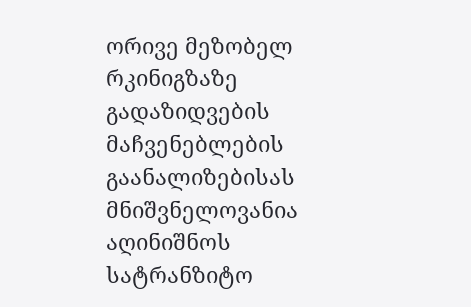ორივე მეზობელ რკინიგზაზე გადაზიდვების მაჩვენებლების გაანალიზებისას მნიშვნელოვანია აღინიშნოს სატრანზიტო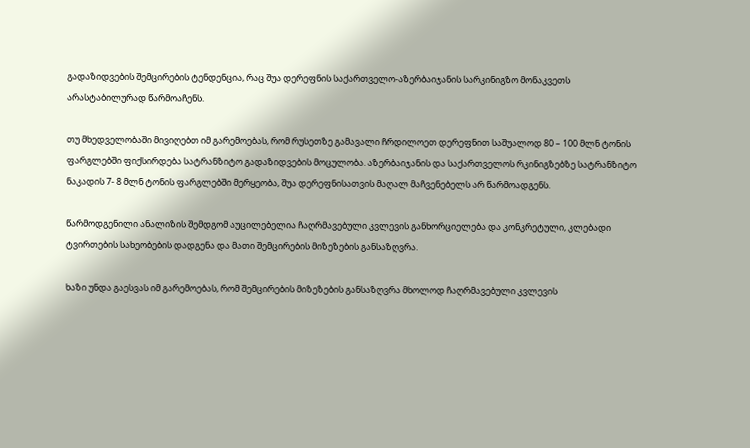გადაზიდვების შემცირების ტენდენცია, რაც შუა დერეფნის საქართველო-აზერბაიჯანის სარკინიგზო მონაკვეთს არასტაბილურად წარმოაჩენს.

თუ მხედველობაში მივიღებთ იმ გარემოებას, რომ რუსეთზე გამავალი ჩრდილოეთ დერეფნით საშუალოდ 80 – 100 მლნ ტონის ფარგლებში ფიქსირდება სატრანზიტო გადაზიდვების მოცულობა. აზერბაიჯანის და საქართველოს რკინიგზებზე სატრანზიტო ნაკადის 7- 8 მლნ ტონის ფარგლებში მერყეობა, შუა დერეფნისათვის მაღალ მაჩვენებელს არ წარმოადგენს.

წარმოდგენილი ანალიზის შემდგომ აუცილებელია ჩაღრმავებული კვლევის განხორციელება და კონკრეტული, კლებადი ტვირთების სახეობების დადგენა და მათი შემცირების მიზეზების განსაზღვრა.

ხაზი უნდა გაესვას იმ გარემოებას, რომ შემცირების მიზეზების განსაზღვრა მხოლოდ ჩაღრმავებული კვლევის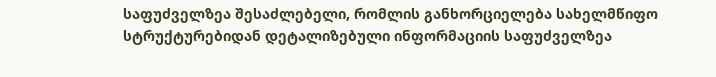საფუძველზეა შესაძლებელი, რომლის განხორციელება სახელმწიფო სტრუქტურებიდან დეტალიზებული ინფორმაციის საფუძველზეა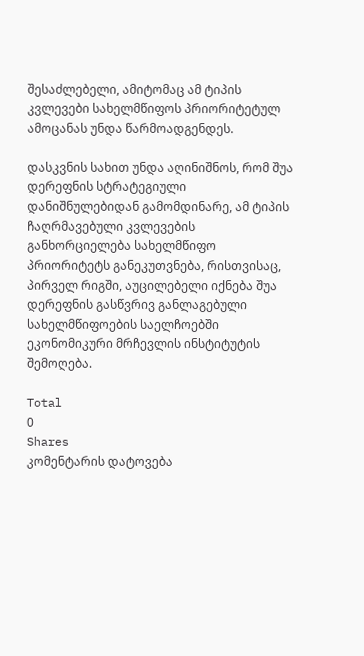შესაძლებელი, ამიტომაც ამ ტიპის კვლევები სახელმწიფოს პრიორიტეტულ ამოცანას უნდა წარმოადგენდეს.

დასკვნის სახით უნდა აღინიშნოს, რომ შუა დერეფნის სტრატეგიული დანიშნულებიდან გამომდინარე, ამ ტიპის ჩაღრმავებული კვლევების განხორციელება სახელმწიფო პრიორიტეტს განეკუთვნება, რისთვისაც, პირველ რიგში, აუცილებელი იქნება შუა დერეფნის გასწვრივ განლაგებული სახელმწიფოების საელჩოებში ეკონომიკური მრჩევლის ინსტიტუტის შემოღება.

Total
0
Shares
კომენტარის დატოვება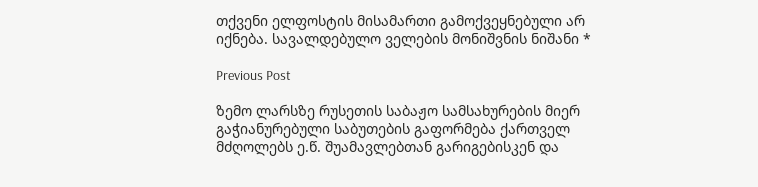თქვენი ელფოსტის მისამართი გამოქვეყნებული არ იქნება. სავალდებულო ველების მონიშვნის ნიშანი *

Previous Post

ზემო ლარსზე რუსეთის საბაჟო სამსახურების მიერ გაჭიანურებული საბუთების გაფორმება ქართველ მძღოლებს ე.წ. შუამავლებთან გარიგებისკენ და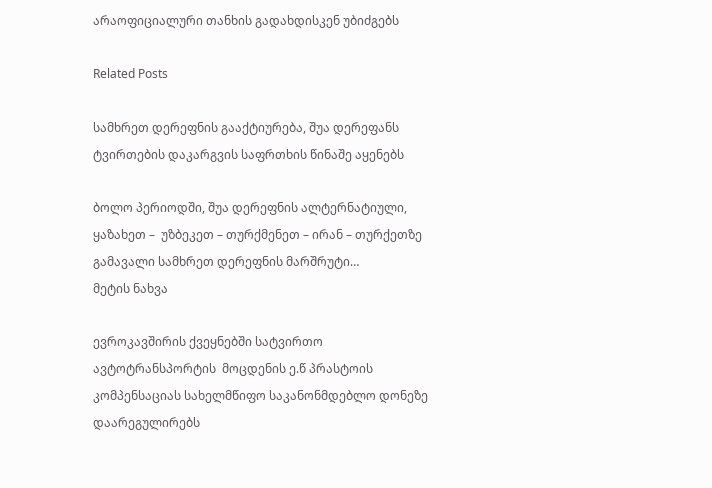არაოფიციალური თანხის გადახდისკენ უბიძგებს

Related Posts

სამხრეთ დერეფნის გააქტიურება, შუა დერეფანს ტვირთების დაკარგვის საფრთხის წინაშე აყენებს

ბოლო პერიოდში, შუა დერეფნის ალტერნატიული, ყაზახეთ –  უზბეკეთ – თურქმენეთ – ირან – თურქეთზე გამავალი სამხრეთ დერეფნის მარშრუტი…
მეტის ნახვა

ევროკავშირის ქვეყნებში სატვირთო ავტოტრანსპორტის  მოცდენის ე.წ პრასტოის კომპენსაციას სახელმწიფო საკანონმდებლო დონეზე დაარეგულირებს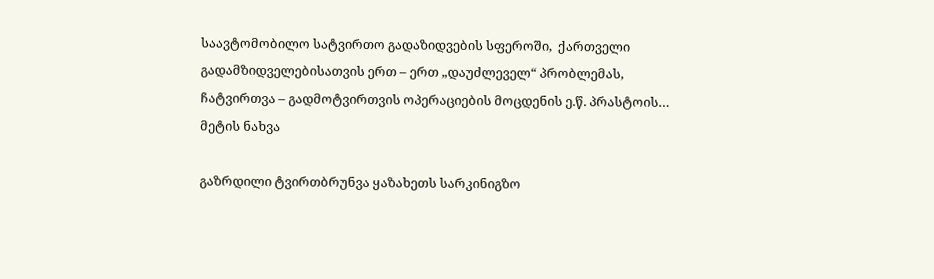საავტომობილო სატვირთო გადაზიდვების სფეროში,  ქართველი გადამზიდველებისათვის ერთ – ერთ „დაუძლეველ“ პრობლემას,  ჩატვირთვა – გადმოტვირთვის ოპერაციების მოცდენის ე.წ. პრასტოის…
მეტის ნახვა

გაზრდილი ტვირთბრუნვა ყაზახეთს სარკინიგზო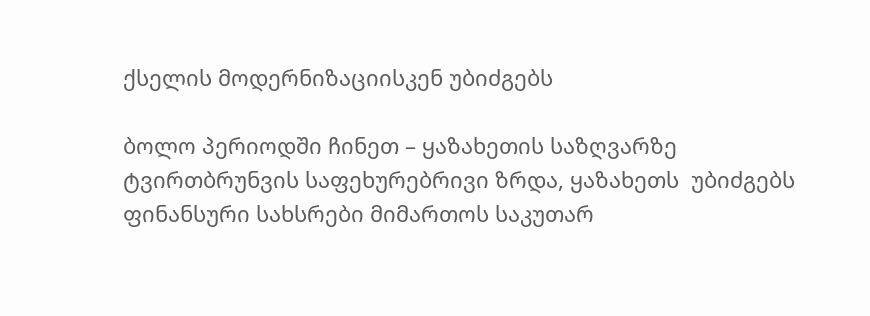ქსელის მოდერნიზაციისკენ უბიძგებს

ბოლო პერიოდში ჩინეთ – ყაზახეთის საზღვარზე ტვირთბრუნვის საფეხურებრივი ზრდა, ყაზახეთს  უბიძგებს ფინანსური სახსრები მიმართოს საკუთარ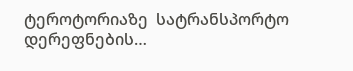ტეროტორიაზე  სატრანსპორტო დერეფნების…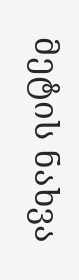მეტის ნახვა